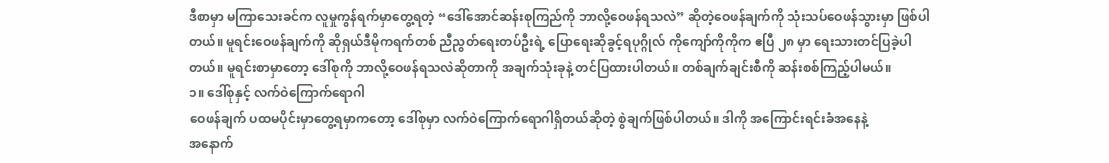ဒီစာမှာ မကြာသေးခင်က လူမှုကွန်ရက်မှာတွေ့ရတဲ့ “ဒေါ်အောင်ဆန်းစုကြည်ကို ဘာလို့ဝေဖန်ရသလဲ” ဆိုတဲ့ဝေဖန်ချက်ကို သုံးသပ်ဝေဖန်သွားမှာ ဖြစ်ပါတယ်။ မူရင်းဝေဖန်ချက်ကို ဆိုရှယ်ဒီမိုကရက်တစ် ညီညွတ်ရေးတပ်ဦးရဲ့ ပြောရေးဆိုခွင့်ရပုဂ္ဂိုလ် ကိုကျော်ကိုကိုက ဧပြီ ၂၈ မှာ ရေးသားတင်ပြခဲ့ပါတယ်။ မူရင်းစာမှာတော့ ဒေါ်စုကို ဘာလို့ဝေဖန်ရသလဲဆိုတာကို အချက်သုံးခုနဲ့ တင်ပြထားပါတယ်။ တစ်ချက်ချင်းစီကို ဆန်းစစ်ကြည့်ပါမယ်။
၁။ ဒေါ်စုနှင့် လက်ဝဲကြောက်ရောဂါ
ဝေဖန်ချက် ပထမပိုင်းမှာတွေ့ရမှာကတော့ ဒေါ်စုမှာ လက်ဝဲကြောက်ရောဂါရှိတယ်ဆိုတဲ့ စွဲချက်ဖြစ်ပါတယ်။ ဒါကို အကြောင်းရင်းခံအနေနဲ့
အနောက်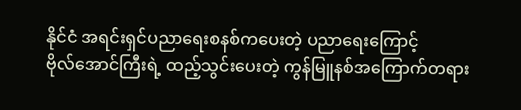နိုင်ငံ အရင်းရှင်ပညာရေးစနစ်ကပေးတဲ့ ပညာရေးကြောင့်
ဗိုလ်အောင်ကြီးရဲ့ ထည့်သွင်းပေးတဲ့ ကွန်မြူနစ်အကြောက်တရား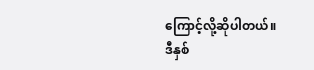ကြောင့်လို့ဆိုပါတယ်။
ဒီနှစ်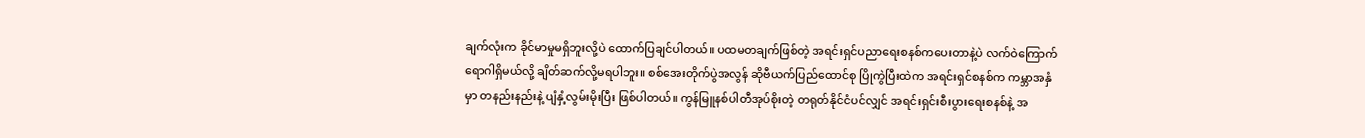ချက်လုံးက ခိုင်မာမှုမရှိဘူးလို့ပဲ ထောက်ပြချင်ပါတယ်။ ပထမတချက်ဖြစ်တဲ့ အရင်းရှင်ပညာရေးစနစ်ကပေးတာနဲ့ပဲ လက်ဝဲကြောက်ရောဂါရှိမယ်လို့ ချိတ်ဆက်လို့မရပါဘူး။ စစ်အေးတိုက်ပွဲအလွန် ဆိုဗီယက်ပြည်ထောင်စု ပြိုကွဲပြီးထဲက အရင်းရှင်စနစ်က ကမ္ဘာအနှံမှာ တနည်းနည်းနဲ့ ပျံနှံ့လွမ်းမိုးပြီး ဖြစ်ပါတယ်။ ကွန်မြူနစ်ပါတီအုပ်စိုးတဲ့ တရုတ်နိုင်ငံပင်လျှင် အရင်းရှင်းစီးပွားရေးစနစ်နဲ့ အ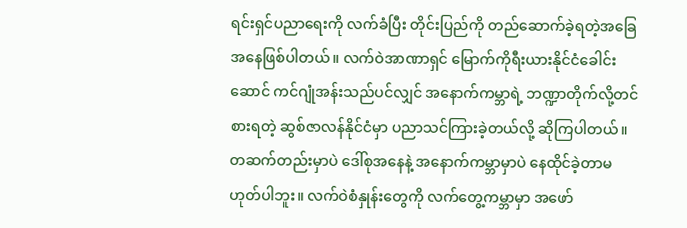ရင်းရှင်ပညာရေးကို လက်ခံပြီး တိုင်းပြည်ကို တည်ဆောက်ခဲ့ရတဲ့အခြေအနေဖြစ်ပါတယ်။ လက်ဝဲအာဏာရှင် မြောက်ကိုရီးယားနိုင်ငံခေါင်းဆောင် ကင်ဂျုံအန်းသည်ပင်လျှင် အနောက်ကမ္ဘာရဲ့ ဘဏ္ဍာတိုက်လို့တင်စားရတဲ့ ဆွစ်ဇာလန်နိုင်ငံမှာ ပညာသင်ကြားခဲ့တယ်လို့ ဆိုကြပါတယ်။ တဆက်တည်းမှာပဲ ဒေါ်စုအနေနဲ့ အနောက်ကမ္ဘာမှာပဲ နေထိုင်ခဲ့တာမဟုတ်ပါဘူး။ လက်ဝဲစံနှုန်းတွေကို လက်တွေ့ကမ္ဘာမှာ အဖော်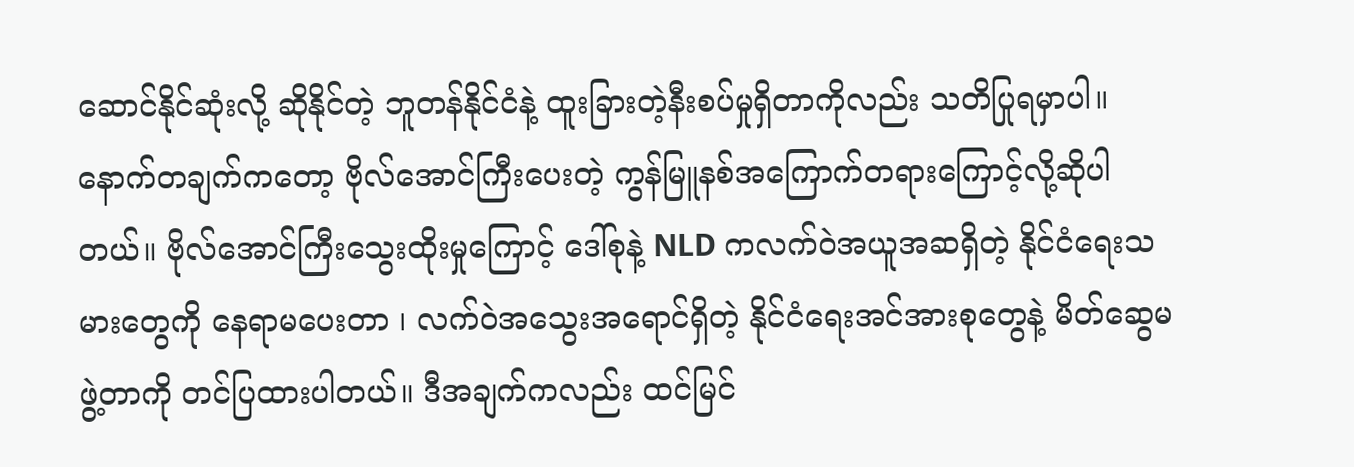ဆောင်နိုင်ဆုံးလို့ ဆိုနိုင်တဲ့ ဘူတန်နိုင်ငံနဲ့ ထူးခြားတဲ့နီးစပ်မှုရှိတာကိုလည်း သတိပြုရမှာပါ။
နောက်တချက်ကတော့ ဗိုလ်အောင်ကြီးပေးတဲ့ ကွန်မြူနစ်အကြောက်တရားကြောင့်လို့ဆိုပါတယ်။ ဗိုလ်အောင်ကြီးသွေးထိုးမှုကြောင့် ဒေါ်စုနဲ့ NLD ကလက်ဝဲအယူအဆရှိတဲ့ နိုင်ငံရေးသမားတွေကို နေရာမပေးတာ ၊ လက်ဝဲအသွေးအရောင်ရှိတဲ့ နိုင်ငံရေးအင်အားစုတွေနဲ့ မိတ်ဆွေမဖွဲ့တာကို တင်ပြထားပါတယ်။ ဒီအချက်ကလည်း ထင်မြင်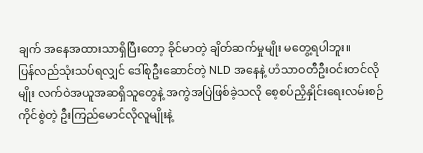ချက် အနေအထားသာရှိပြီးတော့ ခိုင်မာတဲ့ ချိတ်ဆက်မှုမျိုး မတွေ့ရပါဘူး။
ပြန်လည်သုံးသပ်ရလျှင် ဒေါ်စုဦးဆောင်တဲ့ NLD အနေနဲ့ ဟံသာဝတီဦးဝင်းတင်လိုမျိုး လက်ဝဲအယူအဆရှိသူတွေနဲ့ အကွဲအပြဲဖြစ်ခဲ့သလို စေ့စပ်ညှိနှိုင်းရေးလမ်းစဉ်ကိုင်စွဲတဲ့ ဦးကြည်မောင်လိုလူမျိုးနဲ့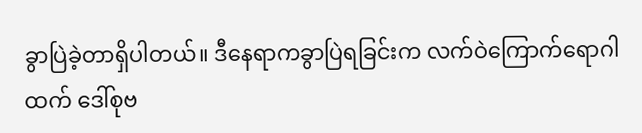ခွာပြဲခဲ့တာရှိပါတယ်။ ဒီနေရာကခွာပြဲရခြင်းက လက်ဝဲကြောက်ရောဂါထက် ဒေါ်စုဗ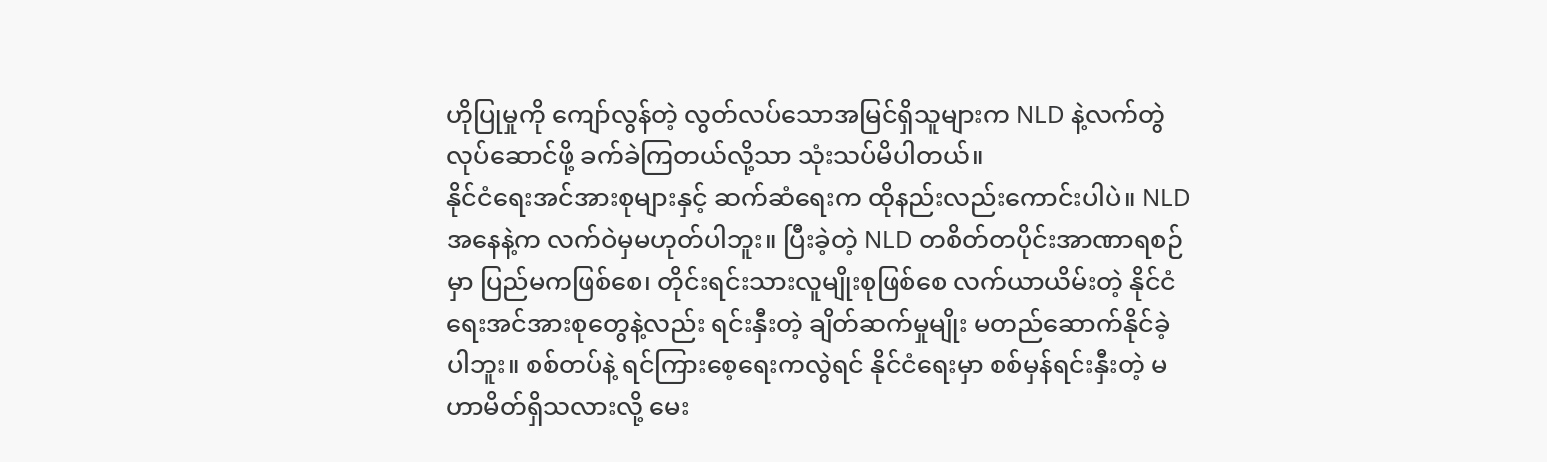ဟိုပြုမှုကို ကျော်လွန်တဲ့ လွတ်လပ်သောအမြင်ရှိသူများက NLD နဲ့လက်တွဲလုပ်ဆောင်ဖို့ ခက်ခဲကြတယ်လို့သာ သုံးသပ်မိပါတယ်။
နိုင်ငံရေးအင်အားစုများနှင့် ဆက်ဆံရေးက ထိုနည်းလည်းကောင်းပါပဲ။ NLD အနေနဲ့က လက်ဝဲမှမဟုတ်ပါဘူး။ ပြီးခဲ့တဲ့ NLD တစိတ်တပိုင်းအာဏာရစဉ်မှာ ပြည်မကဖြစ်စေ၊ တိုင်းရင်းသားလူမျိုးစုဖြစ်စေ လက်ယာယိမ်းတဲ့ နိုင်ငံရေးအင်အားစုတွေနဲ့လည်း ရင်းနှီးတဲ့ ချိတ်ဆက်မှုမျိုး မတည်ဆောက်နိုင်ခဲ့ပါဘူး။ စစ်တပ်နဲ့ ရင်ကြားစေ့ရေးကလွဲရင် နိုင်ငံရေးမှာ စစ်မှန်ရင်းနှီးတဲ့ မဟာမိတ်ရှိသလားလို့ မေး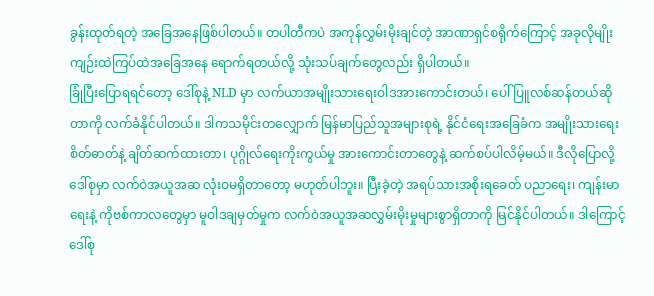ခွန်းထုတ်ရတဲ့ အခြေအနေဖြစ်ပါတယ်။ တပါတီကပဲ အကုန်လွှမ်းမိုးချင်တဲ့ အာဏာရှင်စရိုက်ကြောင့် အခုလိုမျိုး ကျဉ်းထဲကြပ်ထဲအခြေအနေ ရောက်ရတယ်လို့ သုံးသပ်ချက်တွေလည်း ရှိပါတယ်။
ခြုံပြီးပြောရရင်တော့ ဒေါ်စုနဲ့ NLD မှာ လက်ယာအမျိုးသားရေးဝါဒအားကောင်းတယ်၊ ပေါ်ပြူလစ်ဆန်တယ်ဆိုတာကို လက်ခံနိုင်ပါတယ်။ ဒါကသမိုင်းတလျှောက် မြန်မာပြည်သူအများစုရဲ့ နိုင်ငံရေးအခြေခံက အမျိုးသားရေးစိတ်ဓာတ်နဲ့ ချိတ်ဆက်ထားတာ၊ ပုဂ္ဂိုလ်ရေးကိုးကွယ်မှု အားကောင်းတာတွေနဲ့ ဆက်စပ်ပါလိမ့်မယ်။ ဒီလိုပြောလို့ ဒေါ်စုမှာ လက်ဝဲအယူအဆ လုံးဝမရှိတာတော့ မဟုတ်ပါဘူး။ ပြီးခဲ့တဲ့ အရပ်သားအစိုးရခေတ် ပညာရေး၊ ကျန်းမာရေးနဲ့ ကိုဗစ်ကာလတွေမှာ မူဝါဒချမှတ်မှုက လက်ဝဲအယူအဆလွှမ်းမိုးမှုများစွာရှိတာကို မြင်နိုင်ပါတယ်။ ဒါကြောင့် ဒေါ်စု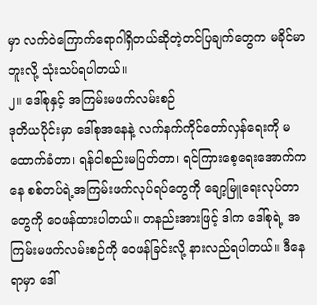မှာ လက်ဝဲကြောက်ရောဂါရှိတယ်ဆိုတဲ့တင်ပြချက်တွေက မခိုင်မာဘူးလို့ သုံးသပ်ရပါတယ်။
၂။ ဒေါ်စုနှင့် အကြမ်းမဖက်လမ်းစဉ်
ဒုတိယပိုင်းမှာ ဒေါ်စုအနေနဲ့ လက်နက်ကိုင်တော်လှန်ရေးကို မထောက်ခံတာ၊ ရန်ငါစည်းမပြတ်တာ၊ ရင်ကြားစေ့ရေးအောက်ကနေ စစ်တပ်ရဲ့အကြမ်းဖက်လုပ်ရပ်တွေကို ချော့မြူရေးလုပ်တာတွေကို ဝေဖန်ထားပါတယ်။ တနည်းအားဖြင့် ဒါက ဒေါ်စုရဲ့ အကြမ်းမဖက်လမ်းစဉ်ကို ဝေဖန်ခြင်းလို့ နားလည်ရပါတယ်။ ဒီနေရာမှာ ဒေါ်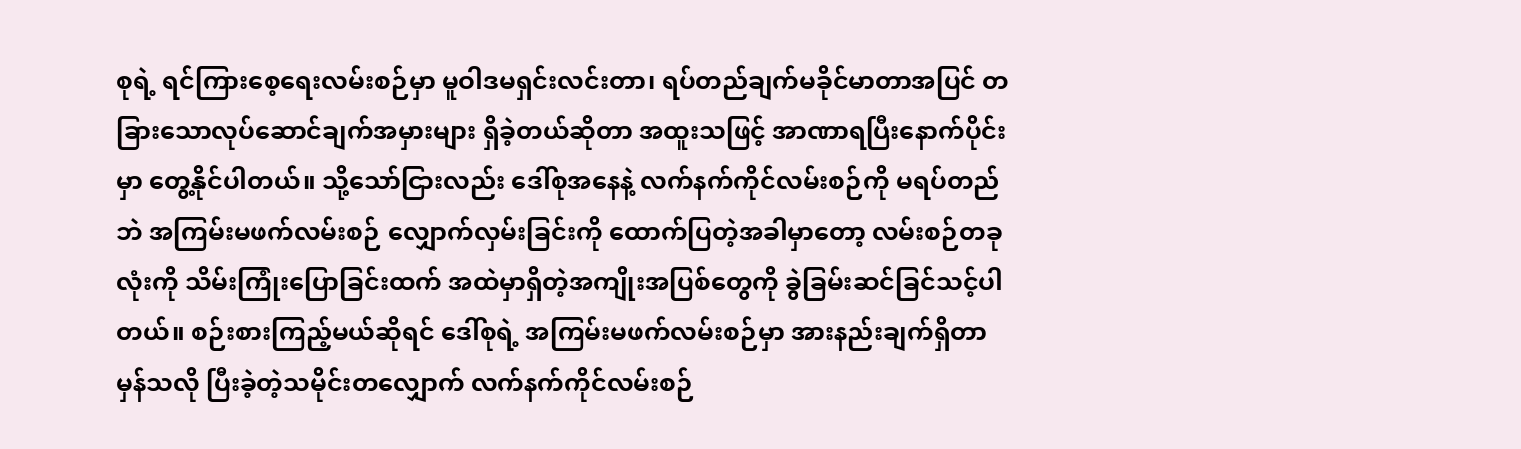စုရဲ့ ရင်ကြားစေ့ရေးလမ်းစဉ်မှာ မူဝါဒမရှင်းလင်းတာ၊ ရပ်တည်ချက်မခိုင်မာတာအပြင် တခြားသောလုပ်ဆောင်ချက်အမှားများ ရှိခဲ့တယ်ဆိုတာ အထူးသဖြင့် အာဏာရပြီးနောက်ပိုင်းမှာ တွေ့နိုင်ပါတယ်။ သို့သော်ငြားလည်း ဒေါ်စုအနေနဲ့ လက်နက်ကိုင်လမ်းစဉ်ကို မရပ်တည်ဘဲ အကြမ်းမဖက်လမ်းစဉ် လျှောက်လှမ်းခြင်းကို ထောက်ပြတဲ့အခါမှာတော့ လမ်းစဉ်တခုလုံးကို သိမ်းကြုံးပြောခြင်းထက် အထဲမှာရှိတဲ့အကျိုးအပြစ်တွေကို ခွဲခြမ်းဆင်ခြင်သင့်ပါတယ်။ စဉ်းစားကြည့်မယ်ဆိုရင် ဒေါ်စုရဲ့ အကြမ်းမဖက်လမ်းစဉ်မှာ အားနည်းချက်ရှိတာမှန်သလို ပြီးခဲ့တဲ့သမိုင်းတလျှောက် လက်နက်ကိုင်လမ်းစဉ်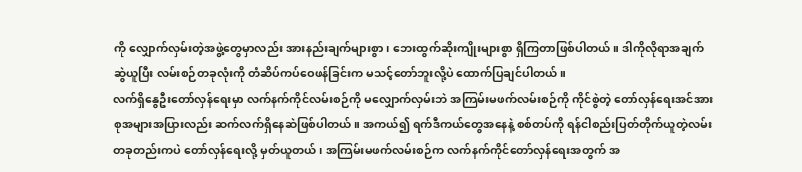ကို လျှောက်လှမ်းတဲ့အဖွဲ့တွေမှာလည်း အားနည်းချက်များစွာ၊ ဘေးထွက်ဆိုးကျိုးများစွာ ရှိကြတာဖြစ်ပါတယ်။ ဒါကိုလိုရာအချက်ဆွဲယူပြီး လမ်းစဉ်တခုလုံးကို တံဆိပ်ကပ်ဝေဖန်ခြင်းက မသင့်တော်ဘူးလို့ပဲ ထောက်ပြချင်ပါတယ်။
လက်ရှိနွေဦးတော်လှန်ရေးမှာ လက်နက်ကိုင်လမ်းစဉ်ကို မလျှောက်လှမ်းဘဲ အကြမ်းမဖက်လမ်းစဉ်ကို ကိုင်စွဲတဲ့ တော်လှန်ရေးအင်အားစုအများအပြားလည်း ဆက်လက်ရှိနေဆဲဖြစ်ပါတယ်။ အကယ်၍ ရက်ဒီကယ်တွေအနေနဲ့ စစ်တပ်ကို ရန်ငါစည်းပြတ်တိုက်ယူတဲ့လမ်းတခုတည်းကပဲ တော်လှန်ရေးလို့ မှတ်ယူတယ်၊ အကြမ်းမဖက်လမ်းစဉ်က လက်နက်ကိုင်တော်လှန်ရေးအတွက် အ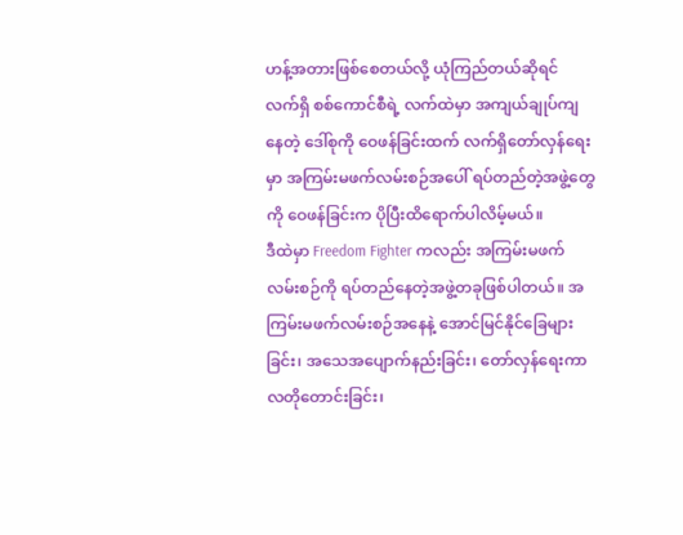ဟန့်အတားဖြစ်စေတယ်လို့ ယုံကြည်တယ်ဆိုရင် လက်ရှိ စစ်ကောင်စီရဲ့ လက်ထဲမှာ အကျယ်ချုပ်ကျနေတဲ့ ဒေါ်စုကို ဝေဖန်ခြင်းထက် လက်ရှိတော်လှန်ရေးမှာ အကြမ်းမဖက်လမ်းစဉ်အပေါ် ရပ်တည်တဲ့အဖွဲ့တွေကို ဝေဖန်ခြင်းက ပိုပြီးထိရောက်ပါလိမ့်မယ်။
ဒီထဲမှာ Freedom Fighter ကလည်း အကြမ်းမဖက်လမ်းစဉ်ကို ရပ်တည်နေတဲ့အဖွဲ့တခုဖြစ်ပါတယ်။ အကြမ်းမဖက်လမ်းစဉ်အနေနဲ့ အောင်မြင်နိုင်ခြေများခြင်း၊ အသေအပျောက်နည်းခြင်း၊ တော်လှန်ရေးကာလတိုတောင်းခြင်း၊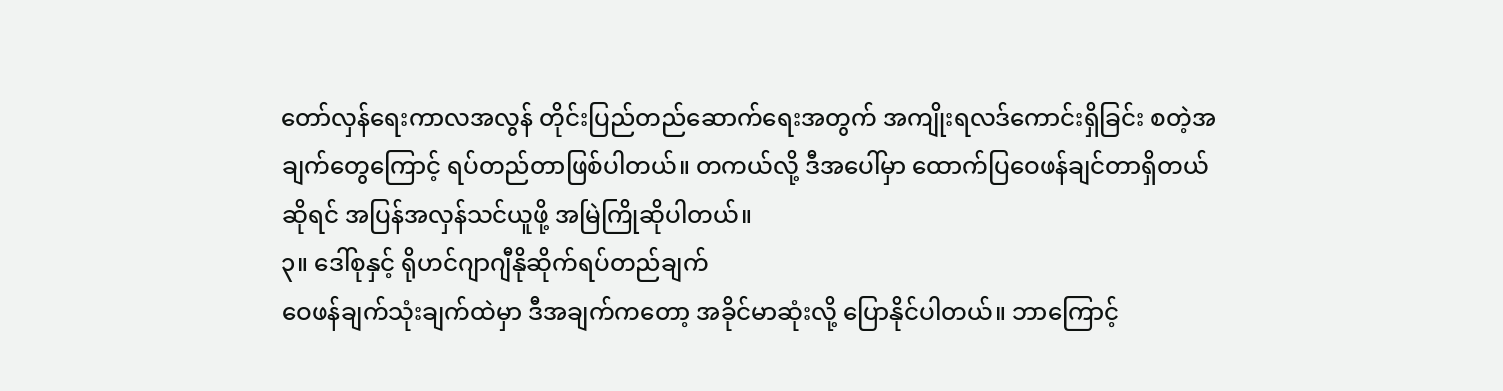တော်လှန်ရေးကာလအလွန် တိုင်းပြည်တည်ဆောက်ရေးအတွက် အကျိုးရလဒ်ကောင်းရှိခြင်း စတဲ့အချက်တွေကြောင့် ရပ်တည်တာဖြစ်ပါတယ်။ တကယ်လို့ ဒီအပေါ်မှာ ထောက်ပြဝေဖန်ချင်တာရှိတယ်ဆိုရင် အပြန်အလှန်သင်ယူဖို့ အမြဲကြိုဆိုပါတယ်။
၃။ ဒေါ်စုနှင့် ရိုဟင်ဂျာဂျီနိုဆိုက်ရပ်တည်ချက်
ဝေဖန်ချက်သုံးချက်ထဲမှာ ဒီအချက်ကတော့ အခိုင်မာဆုံးလို့ ပြောနိုင်ပါတယ်။ ဘာကြောင့်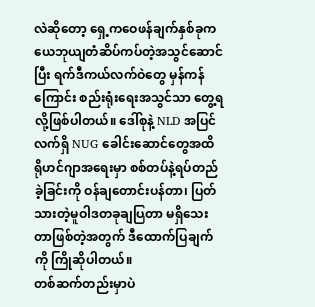လဲဆိုတော့ ရှေ့ကဝေဖန်ချက်နှစ်ခုက ယေဘုယျတံဆိပ်ကပ်တဲ့အသွင်ဆောင်ပြီး ရက်ဒီကယ်လက်ဝဲတွေ မှန်ကန်ကြောင်း စည်းရုံးရေးအသွင်သာ တွေ့ရလို့ဖြစ်ပါတယ်။ ဒေါ်စုနဲ့ NLD အပြင် လက်ရှိ NUG ခေါင်းဆောင်တွေအထိ ရိုဟင်ဂျာအရေးမှာ စစ်တပ်နဲ့ရပ်တည်ခဲ့ခြင်းကို ဝန်ချတောင်းပန်တာ၊ ပြတ်သားတဲ့မူဝါဒတခုချပြတာ မရှိသေးတာဖြစ်တဲ့အတွက် ဒီထောက်ပြချက်ကို ကြိုဆိုပါတယ်။
တစ်ဆက်တည်းမှာပဲ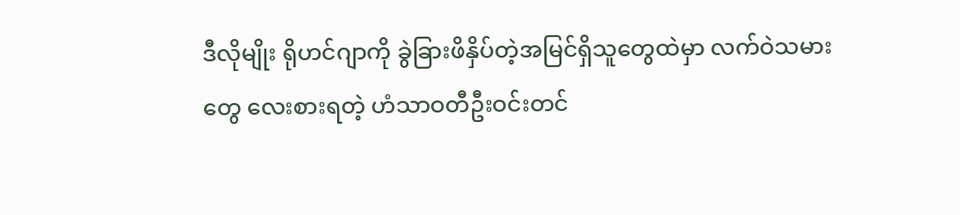ဒီလိုမျိုး ရိုဟင်ဂျာကို ခွဲခြားဖိနှိပ်တဲ့အမြင်ရှိသူတွေထဲမှာ လက်ဝဲသမားတွေ လေးစားရတဲ့ ဟံသာဝတီဦးဝင်းတင်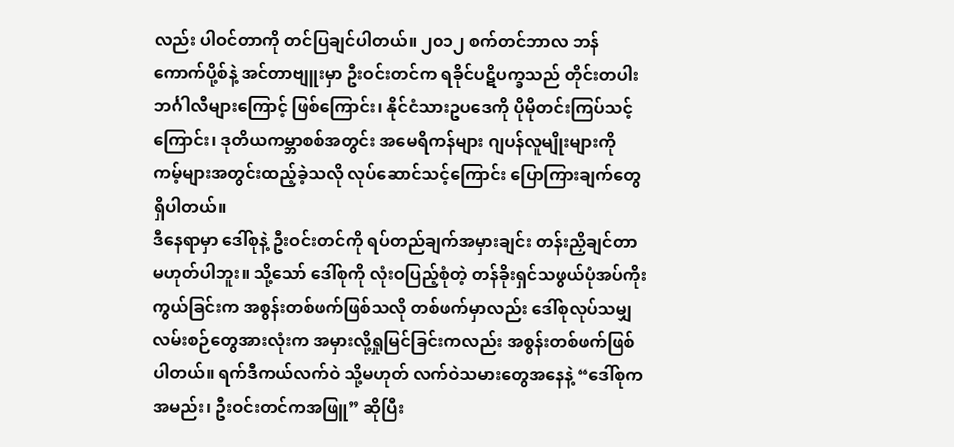လည်း ပါဝင်တာကို တင်ပြချင်ပါတယ်။ ၂၀၁၂ စက်တင်ဘာလ ဘန်ကောက်ပို့စ်နဲ့ အင်တာဗျူးမှာ ဦးဝင်းတင်က ရခိုင်ပဋိပက္ခသည် တိုင်းတပါးဘင်္ဂါလီများကြောင့် ဖြစ်ကြောင်း၊ နိုင်ငံသားဥပဒေကို ပိုမိုတင်းကြပ်သင့်ကြောင်း၊ ဒုတိယကမ္ဘာစစ်အတွင်း အမေရိကန်များ ဂျပန်လူမျိုးများကို ကမ့်များအတွင်းထည့်ခဲ့သလို လုပ်ဆောင်သင့်ကြောင်း ပြောကြားချက်တွေရှိပါတယ်။
ဒီနေရာမှာ ဒေါ်စုနဲ့ ဦးဝင်းတင်ကို ရပ်တည်ချက်အမှားချင်း တန်းညှိချင်တာမဟုတ်ပါဘူး။ သို့သော် ဒေါ်စုကို လုံးဝပြည့်စုံတဲ့ တန်ခိုးရှင်သဖွယ်ပုံအပ်ကိုးကွယ်ခြင်းက အစွန်းတစ်ဖက်ဖြစ်သလို တစ်ဖက်မှာလည်း ဒေါ်စုလုပ်သမျှ လမ်းစဉ်တွေအားလုံးက အမှားလို့ရှုမြင်ခြင်းကလည်း အစွန်းတစ်ဖက်ဖြစ်ပါတယ်။ ရက်ဒီကယ်လက်ဝဲ သို့မဟုတ် လက်ဝဲသမားတွေအနေနဲ့ “ဒေါ်စုကအမည်း၊ ဦးဝင်းတင်ကအဖြူ” ဆိုပြီး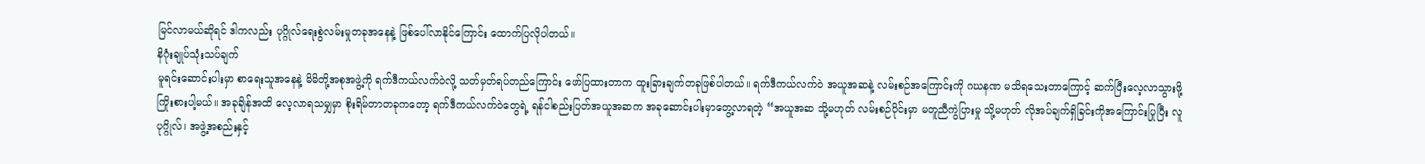မြင်လာမယ်ဆိုရင် ဒါကလည်း ပုဂ္ဂိုလ်ရေးစွဲလမ်းမှုတခုအနေနဲ့ ဖြစ်ပေါ်လာနိုင်ကြောင်း ထောက်ပြလိုပါတယ်။
နိဂုံးချုပ်သုံးသပ်ချက်
မူရင်းဆောင်းပါးမှာ စာရေးသူအနေနဲ့ မိမိတို့အစုအဖွဲ့ကို ရက်ဒီကယ်လက်ဝဲလို့ သတ်မှတ်ရပ်တည်ကြောင်း ဖော်ပြထားတာက ထူးခြားချက်တခုဖြစ်ပါတယ်။ ရက်ဒီကယ်လက်ဝဲ အယူအဆနဲ့ လမ်းစဉ်အကြောင်းကို ဂဃနဏ မသိရသေးတာကြောင့် ဆက်ပြီးလေ့လာသွားဖို့ ကြိုးစားပါ့မယ်။ အခုချိန်အထိ လေ့လာရသမျှမှာ စိုးရိမ်တာတခုကတော့ ရက်ဒီကယ်လက်ဝဲတွေရဲ့ ရန်ငါစည်းပြတ်အယူအဆက အခုဆောင်းပါးမှာတွေ့လာရတဲ့ “အယူအဆ သို့မဟုတ် လမ်းစဉ်ပိုင်းမှာ မတူညီကွဲပြားမှု သို့မဟုတ် လိုအပ်ချက်ရှိခြင်းကိုအကြောင်းပြုပြီး လူပုဂ္ဂိုလ်၊ အဖွဲ့အစည်းနှင့်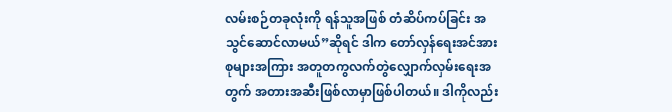လမ်းစဉ်တခုလုံးကို ရန်သူအဖြစ် တံဆိပ်ကပ်ခြင်း အသွင်ဆောင်လာမယ်”ဆိုရင် ဒါက တော်လှန်ရေးအင်အားစုများအကြား အတူတကွလက်တွဲလျှောက်လှမ်းရေးအတွက် အတားအဆီးဖြစ်လာမှာဖြစ်ပါတယ်။ ဒါကိုလည်း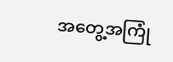အတွေ့အကြုံ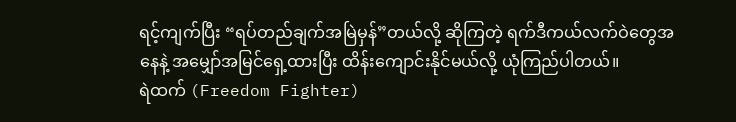ရင့်ကျက်ပြီး “ရပ်တည်ချက်အမြဲမှန်”တယ်လို့ ဆိုကြတဲ့ ရက်ဒီကယ်လက်ဝဲတွေအနေနဲ့ အမျှော်အမြင်ရှေ့ထားပြီး ထိန်းကျောင်းနိုင်မယ်လို့ ယုံကြည်ပါတယ်။
ရဲထက် (Freedom Fighter)